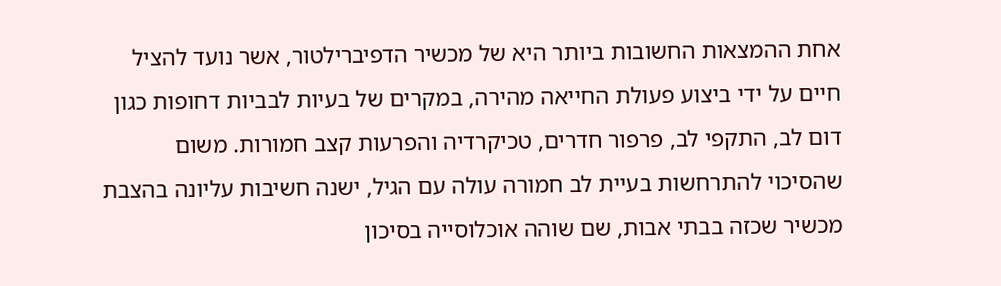אחת ההמצאות החשובות ביותר היא של מכשיר הדפיברילטור, אשר נועד להציל חיים על ידי ביצוע פעולת החייאה מהירה, במקרים של בעיות לבביות דחופות כגון דום לב, התקפי לב, פרפור חדרים, טכיקרדיה והפרעות קצב חמורות. משום שהסיכוי להתרחשות בעיית לב חמורה עולה עם הגיל, ישנה חשיבות עליונה בהצבת מכשיר שכזה בבתי אבות, שם שוהה אוכלוסייה בסיכון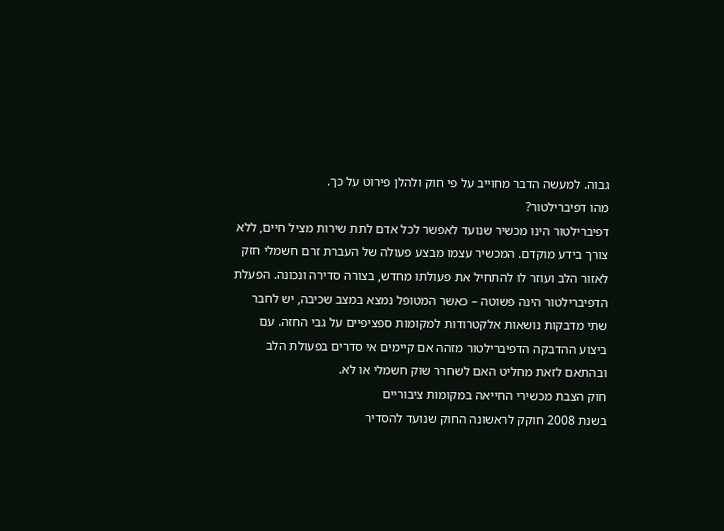גבוה. למעשה הדבר מחוייב על פי חוק ולהלן פירוט על כך.
מהו דפיברילטור?
דפיברילטור הינו מכשיר שנועד לאפשר לכל אדם לתת שירות מציל חיים, ללא צורך בידע מוקדם. המכשיר עצמו מבצע פעולה של העברת זרם חשמלי חזק לאזור הלב ועוזר לו להתחיל את פעולתו מחדש, בצורה סדירה ונכונה. הפעלת הדפיברילטור הינה פשוטה – כאשר המטופל נמצא במצב שכיבה, יש לחבר שתי מדבקות נושאות אלקטרודות למקומות ספציפיים על גבי החזה. עם ביצוע ההדבקה הדפיברילטור מזהה אם קיימים אי סדרים בפעולת הלב ובהתאם לזאת מחליט האם לשחרר שוק חשמלי או לא.
חוק הצבת מכשירי החייאה במקומות ציבוריים
בשנת 2008 חוקק לראשונה החוק שנועד להסדיר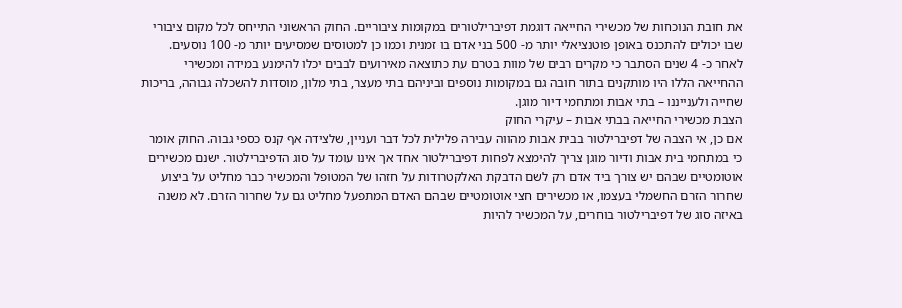את חובת הנוכחות של מכשירי החייאה דוגמת דפיברילטורים במקומות ציבוריים. החוק הראשוני התייחס לכל מקום ציבורי שבו יכולים להתכנס באופן פוטנציאלי יותר מ- 500 בני אדם בו זמנית וכמו כן למטוסים שמסיעים יותר מ- 100 נוסעים. לאחר כ- 4 שנים הסתבר כי מקרים רבים של מוות בטרם עת כתוצאה מאירועים לבבים יכלו להימנע במידה ומכשירי ההחייאה הללו היו מותקנים בתור חובה גם במקומות נוספים וביניהם בתי מעצר, בתי מלון, מוסדות להשכלה גבוהה, בריכות שחייה ולענייננו – בתי אבות ומתחמי דיור מוגן.
הצבת מכשירי החייאה בבתי אבות – עיקרי החוק
אם כן, אי הצבה של דפיברילטור בבית אבות מהווה עבירה פלילית לכל דבר ועניין, שלצידה אף קנס כספי גבוה. החוק אומר כי במתחמי בית אבות ודיור מוגן צריך להימצא לפחות דפיברילטור אחד אך אינו עומד על סוג הדפיברילטור. ישנם מכשירים אוטומטיים שבהם יש צורך ביד אדם רק לשם הדבקת האלקטרודות על חזהו של המטופל והמכשיר כבר מחליט על ביצוע שחרור הזרם החשמלי בעצמו, או מכשירים חצי אוטומטיים שבהם האדם המתפעל מחליט גם על שחרור הזרם. לא משנה באיזה סוג של דפיברילטור בוחרים, על המכשיר להיות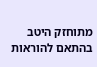מתוחזק היטב בהתאם להוראות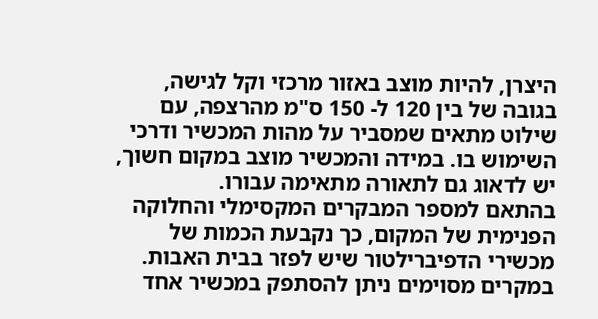היצרן, להיות מוצב באזור מרכזי וקל לגישה, בגובה של בין 120 ל- 150 ס"מ מהרצפה, עם שילוט מתאים שמסביר על מהות המכשיר ודרכי השימוש בו. במידה והמכשיר מוצב במקום חשוך, יש לדאוג גם לתאורה מתאימה עבורו.
בהתאם למספר המבקרים המקסימלי והחלוקה הפנימית של המקום, כך נקבעת הכמות של מכשירי הדפיברילטור שיש לפזר בבית האבות. במקרים מסוימים ניתן להסתפק במכשיר אחד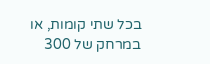בכל שתי קומות, או במרחק של 300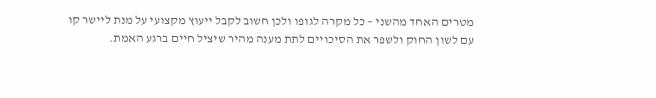מטרים האחד מהשני – כל מקרה לגופו ולכן חשוב לקבל ייעוץ מקצועי על מנת ליישר קו עם לשון החוק ולשפר את הסיכויים לתת מענה מהיר שיציל חיים ברגע האמת.